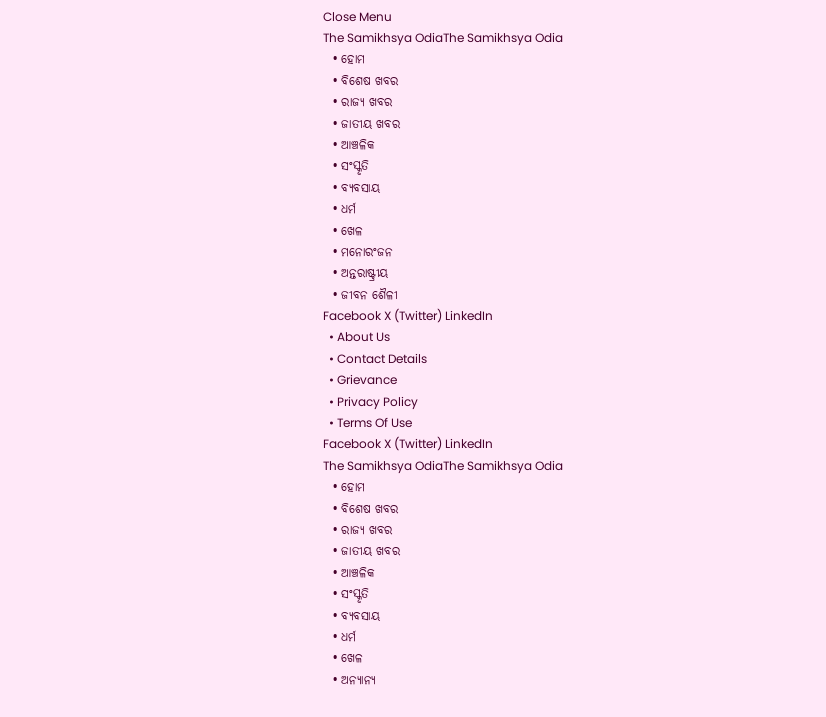Close Menu
The Samikhsya OdiaThe Samikhsya Odia
  • ହୋମ
  • ବିଶେଷ ଖବର
  • ରାଜ୍ୟ ଖବର
  • ଜାତୀୟ ଖବର
  • ଆଞ୍ଚଳିକ
  • ସଂସ୍କୃତି
  • ବ୍ୟବସାୟ
  • ଧର୍ମ
  • ଖେଳ
  • ମନୋରଂଜନ
  • ଅନ୍ତରାଷ୍ଟ୍ରୀୟ
  • ଜୀବନ ଶୈଳୀ
Facebook X (Twitter) LinkedIn
  • About Us
  • Contact Details
  • Grievance
  • Privacy Policy
  • Terms Of Use
Facebook X (Twitter) LinkedIn
The Samikhsya OdiaThe Samikhsya Odia
  • ହୋମ
  • ବିଶେଷ ଖବର
  • ରାଜ୍ୟ ଖବର
  • ଜାତୀୟ ଖବର
  • ଆଞ୍ଚଳିକ
  • ସଂସ୍କୃତି
  • ବ୍ୟବସାୟ
  • ଧର୍ମ
  • ଖେଳ
  • ଅନ୍ୟାନ୍ୟ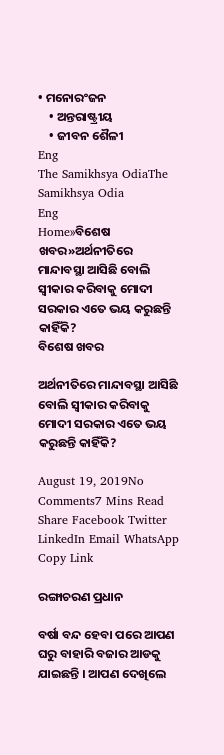• ମନୋରଂଜନ
    • ଅନ୍ତରାଷ୍ଟ୍ରୀୟ
    • ଜୀବନ ଶୈଳୀ
Eng
The Samikhsya OdiaThe Samikhsya Odia
Eng
Home»ବିଶେଷ ଖବର»ଅର୍ଥନୀତିରେ ମାନ୍ଦାବସ୍ଥା ଆସିଛି ବୋଲି ସ୍ଵୀକାର କରିବାକୁ ମୋଦୀ ସରକାର ଏତେ ଭୟ କରୁଛନ୍ତି କାହିଁକି?
ବିଶେଷ ଖବର

ଅର୍ଥନୀତିରେ ମାନ୍ଦାବସ୍ଥା ଆସିଛି ବୋଲି ସ୍ଵୀକାର କରିବାକୁ ମୋଦୀ ସରକାର ଏତେ ଭୟ କରୁଛନ୍ତି କାହିଁକି?

August 19, 2019No Comments7 Mins Read
Share Facebook Twitter LinkedIn Email WhatsApp Copy Link

ରଙ୍ଗାଚରଣ ପ୍ରଧାନ

ବର୍ଷା ବନ୍ଦ ହେବା ପରେ ଆପଣ ଘରୁ ବାହାରି ବଜାର ଆଡକୁ ଯାଇଛନ୍ତି । ଆପଣ ଦେଖିଲେ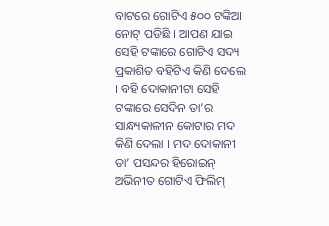ବାଟରେ ଗୋଟିଏ ୫୦୦ ଟଙ୍କିଆ ନୋଟ୍ ପଡିଛି । ଆପଣ ଯାଇ ସେହି ଟଙ୍କାରେ ଗୋଟିଏ ସଦ୍ୟ ପ୍ରକାଶିତ ବହିଟିଏ କିଣି ଦେଲେ । ବହି ଦୋକାନୀଟା ସେହି ଟଙ୍କାରେ ସେଦିନ ତା’ର ସାନ୍ଧ୍ୟକାଳୀନ କୋଟାର ମଦ କିଣି ଦେଲା । ମଦ ଦୋକାନୀ ତା’ ପସନ୍ଦର ହିରୋଇନ୍ ଅଭିନୀତ ଗୋଟିଏ ଫିଲିମ୍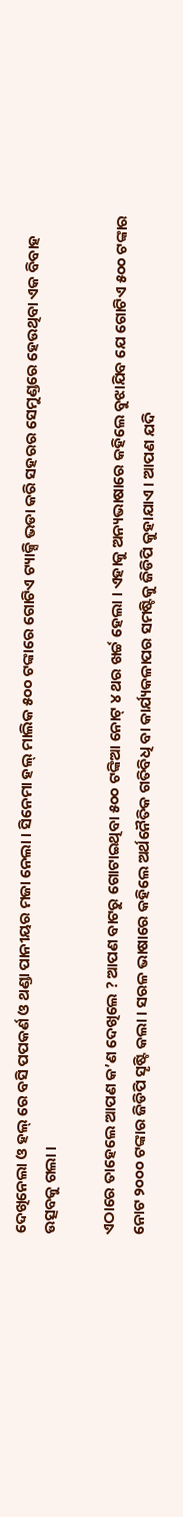ଦେଖିନେଲା ଓ ହଲ୍ ରେ ବସି ପପକର୍ଣ ଓ ଥଣ୍ଡା ପାନୀୟର ମଜା ନେଲା । ସିନେମା ହଲ୍ ମାଲିକ ୫୦୦ ଟଙ୍କାରେ ଗୋଟିଏ ଟ୍ୟାକ୍ସି ଭଡା କରି ସହରର ସେମୁଣ୍ଡରେ ହେଉଥିବା ଏକ ବିବାହ ଉତ୍ସବକୁ ଗଲା ।

ଏଠାରେ ତାହେଲେ ଆପଣ କ’ଣ ଦେଖିଲେ ? ଆପଣ ବାଟରୁ ଗୋଟାଇଥିବା ୫୦୦ ଟଙ୍କିଆ ନୋଟ୍ ୪ ଥର ଖର୍ଚ୍ଚ ହେଲା । ଏହାକୁ ଅନ୍ୟଭାଷାରେ କହିଲେ ବୁଝାଯିବ ଯେ ଗୋଟିଏ ୫୦୦ ଟଙ୍କାର ନୋଟ ୨୦୦୦ ଟଙ୍କାର ଜିଡିପି ସୄଷ୍ଟି କଲା । ସରଳ ଭାଷାରେ କହିଲେ ଅର୍ଥନୈତିକ ଗତିବିଧି ବା କାର୍ଯ୍ୟକଳାପର ସମଷ୍ଟିକୁ ଜିଡିପି କୁହାଯାଏ । ଆପଣ ଯଦି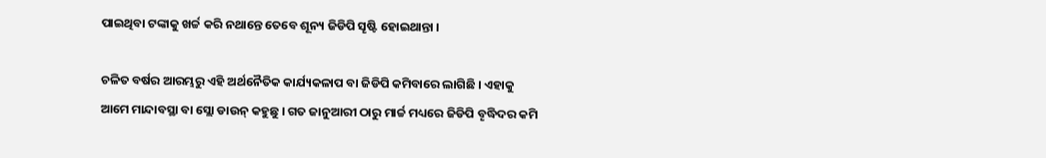ପାଇଥିବା ଟଙ୍କାକୁ ଖର୍ଚ୍ଚ କରି ନଥାନ୍ତେ ତେବେ ଶୂନ୍ୟ ଜିଡିପି ସୄଷ୍ଟି ହୋଇଥାନ୍ତା ।

ଚଳିତ ବର୍ଷର ଆରମ୍ଭରୁ ଏହି ଅର୍ଥନୈତିକ କାର୍ଯ୍ୟକଳାପ ବା ଜିଡିପି କମିବାରେ ଲାଗିଛି । ଏହାକୁ ଆମେ ମାନ୍ଦାବସ୍ଥା ବା ସ୍ଲୋ ଡାଉନ୍ କହୁଛୁ । ଗତ ଜାନୁଆରୀ ଠାରୁ ମାର୍ଚ୍ଚ ମଧ୍ୟରେ ଜିଡିପି ବୄଦ୍ଧିଦର କମି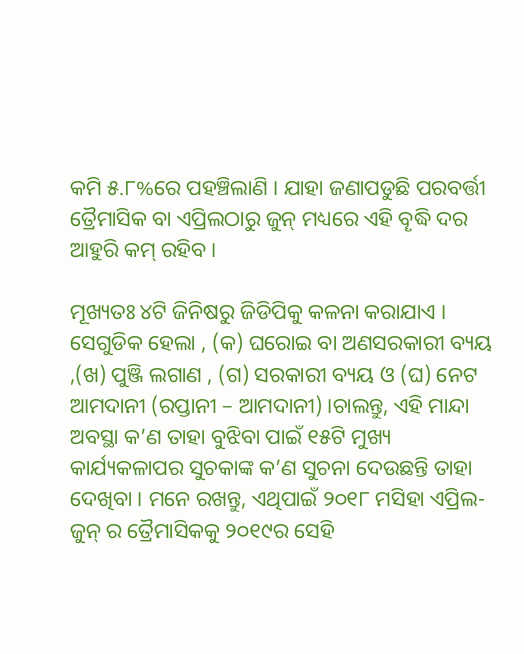କମି ୫.୮%ରେ ପହଞ୍ଚିଲାଣି । ଯାହା ଜଣାପଡୁଛି ପରବର୍ତ୍ତୀ ତ୍ରୈମାସିକ ବା ଏପ୍ରିଲଠାରୁ ଜୁନ୍ ମଧ୍ୟରେ ଏହି ବୄଦ୍ଧି ଦର ଆହୁରି କମ୍ ରହିବ ।

ମୂଖ୍ୟତଃ ୪ଟି ଜିନିଷରୁ ଜିଡିପିକୁ କଳନା କରାଯାଏ । ସେଗୁଡିକ ହେଲା , (କ) ଘରୋଇ ବା ଅଣସରକାରୀ ବ୍ୟୟ ,(ଖ) ପୁଞ୍ଜି ଲଗାଣ , (ଗ) ସରକାରୀ ବ୍ୟୟ ଓ (ଘ) ନେଟ ଆମଦାନୀ (ରପ୍ତାନୀ – ଆମଦାନୀ) ।ଚାଲନ୍ତୁ, ଏହି ମାନ୍ଦା ଅବସ୍ଥା କ’ଣ ତାହା ବୁଝିବା ପାଇଁ ୧୫ଟି ମୁଖ୍ୟ କାର୍ଯ୍ୟକଳାପର ସୁଚକାଙ୍କ କ’ଣ ସୁଚନା ଦେଉଛନ୍ତି ତାହା ଦେଖିବା । ମନେ ରଖନ୍ତୁ, ଏଥିପାଇଁ ୨୦୧୮ ମସିହା ଏପ୍ରିଲ-ଜୁନ୍ ର ତ୍ରୈମାସିକକୁ ୨୦୧୯ର ସେହି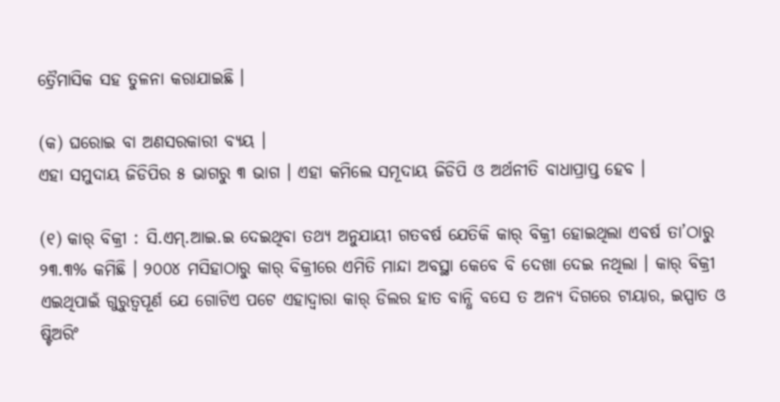ତ୍ରୈମାସିକ ସହ ତୁଳନା କରାଯାଇଛି ।

(କ) ଘରୋଇ ବା ଅଣସରକାରୀ ବ୍ୟୟ ।
ଏହା ସମୁଦାୟ ଜିଡିପିର ୫ ଭାଗରୁ ୩ ଭାଗ । ଏହା କମିଲେ ସମୂଦାୟ ଜିଡିପି ଓ ଅର୍ଥନୀତି ବାଧାପ୍ରାପ୍ତ ହେବ ।

(୧) କାର୍ ବିକ୍ରୀ : ସି.ଏମ୍.ଆଇ.ଇ ଦେଇଥିବା ତଥ୍ୟ ଅନୁଯାୟୀ ଗତବର୍ଷ ଯେତିକି କାର୍ ବିକ୍ରୀ ହୋଇଥିଲା ଏବର୍ଷ ତା’ଠାରୁ ୨୩.୩% କମିଛି । ୨୦୦୪ ମସିହାଠାରୁ କାର୍ ବିକ୍ରୀରେ ଏମିତି ମାନ୍ଦା ଅବସ୍ଥା କେବେ ବି ଦେଖା ଦେଇ ନଥିଲା । କାର୍ ବିକ୍ରୀ ଏଇଥିପାଇଁ ଗୁରୁତ୍ବପୂର୍ଣ ଯେ ଗୋଟିଏ ପଟେ ଏହାଦ୍ବାରା କାର୍ ଡିଲର ହାତ ବାନ୍ଧି ବସେ ତ ଅନ୍ୟ ଦିଗରେ ଟାୟାର, ଇସ୍ପାତ ଓ ଷ୍ଟିଅରିଂ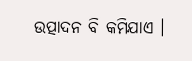ଉତ୍ପାଦନ ବି କମିଯାଏ ।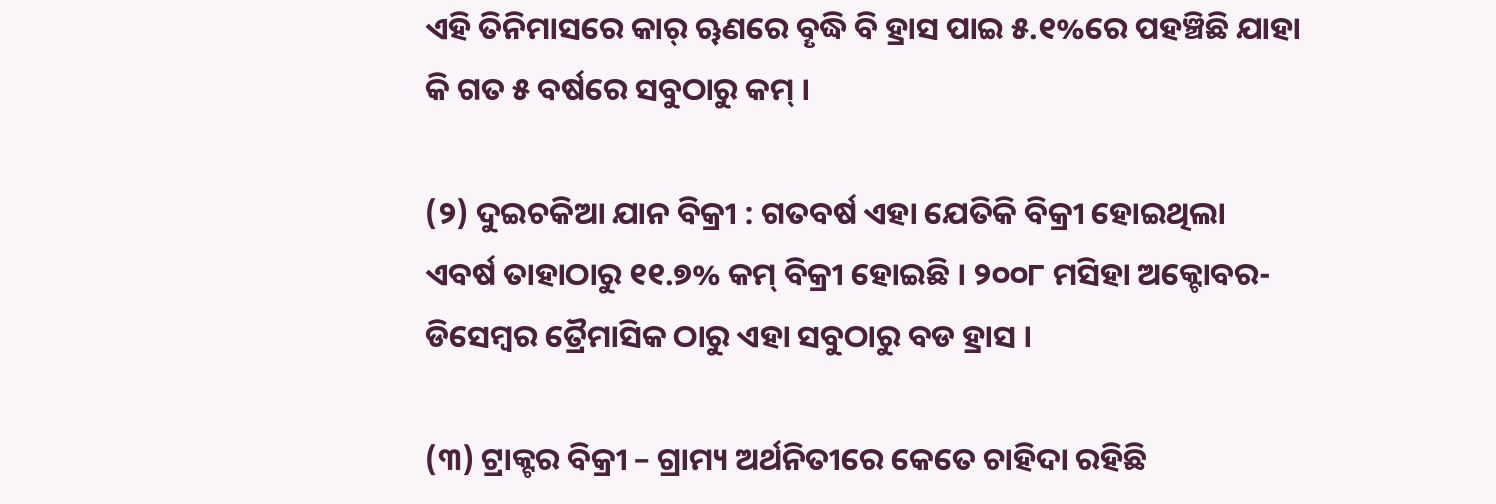ଏହି ତିନିମାସରେ କାର୍ ୠଣରେ ବୄଦ୍ଧି ବି ହ୍ରାସ ପାଇ ୫.୧%ରେ ପହଞ୍ଚିଛି ଯାହା କି ଗତ ୫ ବର୍ଷରେ ସବୁଠାରୁ କମ୍ ।

(୨) ଦୁଇଚକିଆ ଯାନ ବିକ୍ରୀ : ଗତବର୍ଷ ଏହା ଯେତିକି ବିକ୍ରୀ ହୋଇଥିଲା ଏବର୍ଷ ତାହାଠାରୁ ୧୧.୭% କମ୍ ବିକ୍ରୀ ହୋଇଛି । ୨୦୦୮ ମସିହା ଅକ୍ଟୋବର-ଡିସେମ୍ବର ତ୍ରୈମାସିକ ଠାରୁ ଏହା ସବୁଠାରୁ ବଡ ହ୍ରାସ ।

(୩) ଟ୍ରାକ୍ଟର ବିକ୍ରୀ – ଗ୍ରାମ୍ୟ ଅର୍ଥନିତୀରେ କେତେ ଚାହିଦା ରହିଛି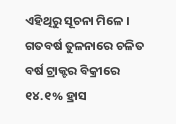ଏହିଥିରୁ ସୂଚନା ମିଳେ । ଗତବର୍ଷ ତୁଳନାରେ ଚଳିତ ବର୍ଷ ଟ୍ରାକ୍ଟର ବିକ୍ରୀରେ ୧୪.୧% ହ୍ରାସ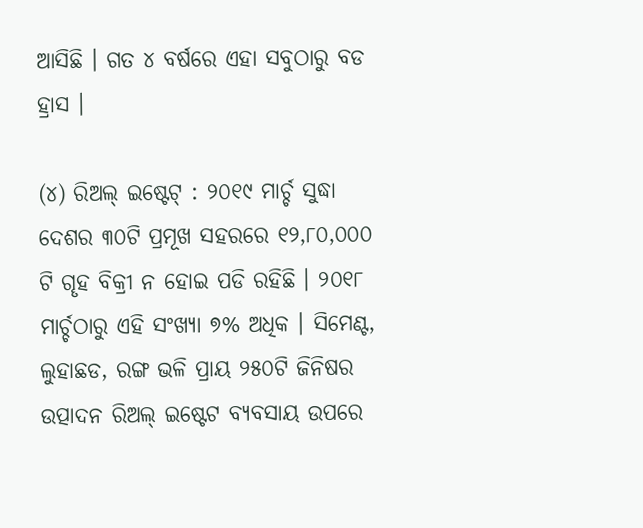ଆସିଛି । ଗତ ୪ ବର୍ଷରେ ଏହା ସବୁଠାରୁ ବଡ ହ୍ରାସ ।

(୪) ରିଅଲ୍ ଇଷ୍ଟେଟ୍ : ୨୦୧୯ ମାର୍ଚ୍ଚ ସୁଦ୍ଧା ଦେଶର ୩୦ଟି ପ୍ରମୂଖ ସହରରେ ୧୨,୮୦,୦୦୦ ଟି ଗୄହ ବିକ୍ରୀ ନ ହୋଇ ପଡି ରହିଛି । ୨୦୧୮ ମାର୍ଚ୍ଚଠାରୁ ଏହି ସଂଖ୍ୟା ୭% ଅଧିକ । ସିମେଣ୍ଟ, ଲୁହାଛଡ, ରଙ୍ଗ ଭଳି ପ୍ରାୟ ୨୫୦ଟି ଜିନିଷର ଉତ୍ପାଦନ ରିଅଲ୍ ଇଷ୍ଟେଟ ବ୍ୟବସାୟ ଉପରେ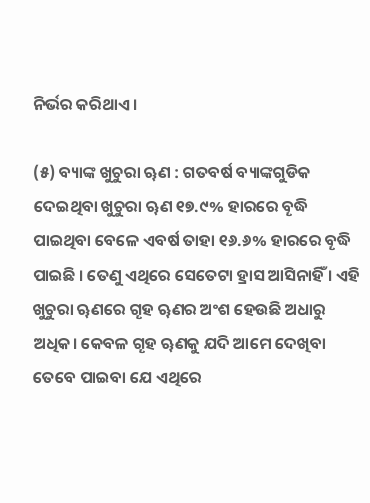ନିର୍ଭର କରିଥାଏ ।

(୫) ବ୍ୟାଙ୍କ ଖୁଚୁରା ୠଣ : ଗତବର୍ଷ ବ୍ୟାଙ୍କଗୁଡିକ ଦେଇଥିବା ଖୁଚୁରା ୠଣ ୧୭.୯% ହାରରେ ବୄଦ୍ଧି ପାଇଥିବା ବେଳେ ଏବର୍ଷ ତାହା ୧୬.୬% ହାରରେ ବୄଦ୍ଧି ପାଇଛି । ତେଣୁ ଏଥିରେ ସେତେଟା ହ୍ରାସ ଆସିନାହିଁ । ଏହି ଖୁଚୁରା ୠଣରେ ଗୄହ ୠଣର ଅଂଶ ହେଉଛି ଅଧାରୁ ଅଧିକ। କେବଳ ଗୄହ ୠଣକୁ ଯଦି ଆମେ ଦେଖିବା ତେବେ ପାଇବା ଯେ ଏଥିରେ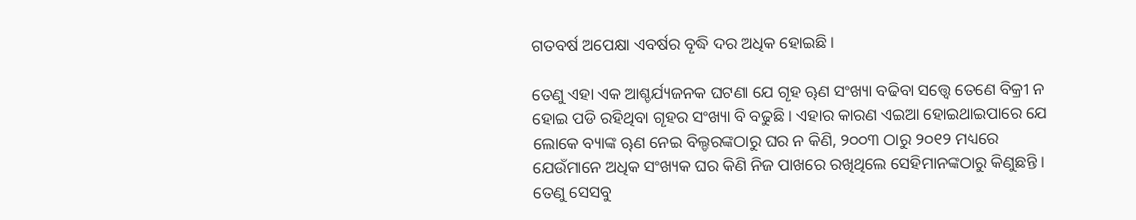ଗତବର୍ଷ ଅପେକ୍ଷା ଏବର୍ଷର ବୄଦ୍ଧି ଦର ଅଧିକ ହୋଇଛି ।

ତେଣୁ ଏହା ଏକ ଆଶ୍ଚର୍ଯ୍ୟଜନକ ଘଟଣା ଯେ ଗୄହ ୠଣ ସଂଖ୍ୟା ବଢିବା ସତ୍ତ୍ବେ ତେଣେ ବିକ୍ରୀ ନ ହୋଇ ପଡି ରହିଥିବା ଗୄହର ସଂଖ୍ୟା ବି ବଢୁଛି । ଏହାର କାରଣ ଏଇଆ ହୋଇଥାଇପାରେ ଯେ ଲୋକେ ବ୍ୟାଙ୍କ ୠଣ ନେଇ ବିଲ୍ଡରଙ୍କଠାରୁ ଘର ନ କିଣି, ୨୦୦୩ ଠାରୁ ୨୦୧୨ ମଧ୍ୟରେ ଯେଉଁମାନେ ଅଧିକ ସଂଖ୍ୟକ ଘର କିଣି ନିଜ ପାଖରେ ରଖିଥିଲେ ସେହିମାନଙ୍କଠାରୁ କିଣୁଛନ୍ତି । ତେଣୁ ସେସବୁ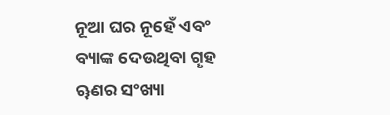ନୂଆ ଘର ନୂହେଁ ଏବଂ ବ୍ୟାଙ୍କ ଦେଉଥିବା ଗୄହ ୠଣର ସଂଖ୍ୟା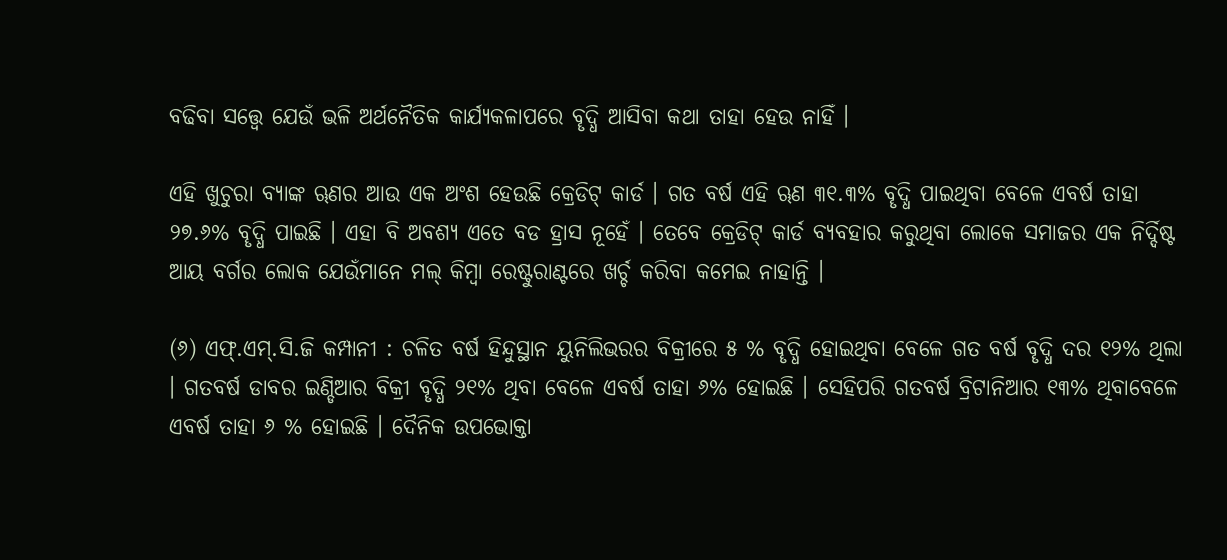ବଢିବା ସତ୍ତ୍ବେ ଯେଉଁ ଭଳି ଅର୍ଥନୈତିକ କାର୍ଯ୍ୟକଳାପରେ ବୄଦ୍ଧି ଆସିବା କଥା ତାହା ହେଉ ନାହିଁ ।

ଏହି ଖୁଚୁରା ବ୍ୟାଙ୍କ ୠଣର ଆଉ ଏକ ଅଂଶ ହେଉଛି କ୍ରେଡିଟ୍ କାର୍ଡ । ଗତ ବର୍ଷ ଏହି ୠଣ ୩୧.୩% ବୄଦ୍ଧି ପାଇଥିବା ବେଳେ ଏବର୍ଷ ତାହା ୨୭.୬% ବୄଦ୍ଧି ପାଇଛି । ଏହା ବି ଅବଶ୍ୟ ଏତେ ବଡ ହ୍ରାସ ନୂହେଁ । ତେବେ କ୍ରେଡିଟ୍ କାର୍ଡ ବ୍ୟବହାର କରୁଥିବା ଲୋକେ ସମାଜର ଏକ ନିର୍ଦ୍ଦିଷ୍ଟ ଆୟ ବର୍ଗର ଲୋକ ଯେଉଁମାନେ ମଲ୍ କିମ୍ବା ରେଷ୍ଟୁରାଣ୍ଟରେ ଖର୍ଚ୍ଚ କରିବା କମେଇ ନାହାନ୍ତି ।

(୬) ଏଫ୍.ଏମ୍.ସି.ଜି କମ୍ପାନୀ : ଚଳିତ ବର୍ଷ ହିନ୍ଦୁସ୍ଥାନ ୟୁନିଲିଭରର ବିକ୍ରୀରେ ୫ % ବୄଦ୍ଧି ହୋଇଥିବା ବେଳେ ଗତ ବର୍ଷ ବୄଦ୍ଧି ଦର ୧୨% ଥିଲା । ଗତବର୍ଷ ଡାବର ଇଣ୍ଡିଆର ବିକ୍ରୀ ବୄଦ୍ଧି ୨୧% ଥିବା ବେଳେ ଏବର୍ଷ ତାହା ୬% ହୋଇଛି । ସେହିପରି ଗତବର୍ଷ ବ୍ରିଟାନିଆର ୧୩% ଥିବାବେଳେ ଏବର୍ଷ ତାହା ୬ % ହୋଇଛି । ଦୈନିକ ଉପଭୋକ୍ତା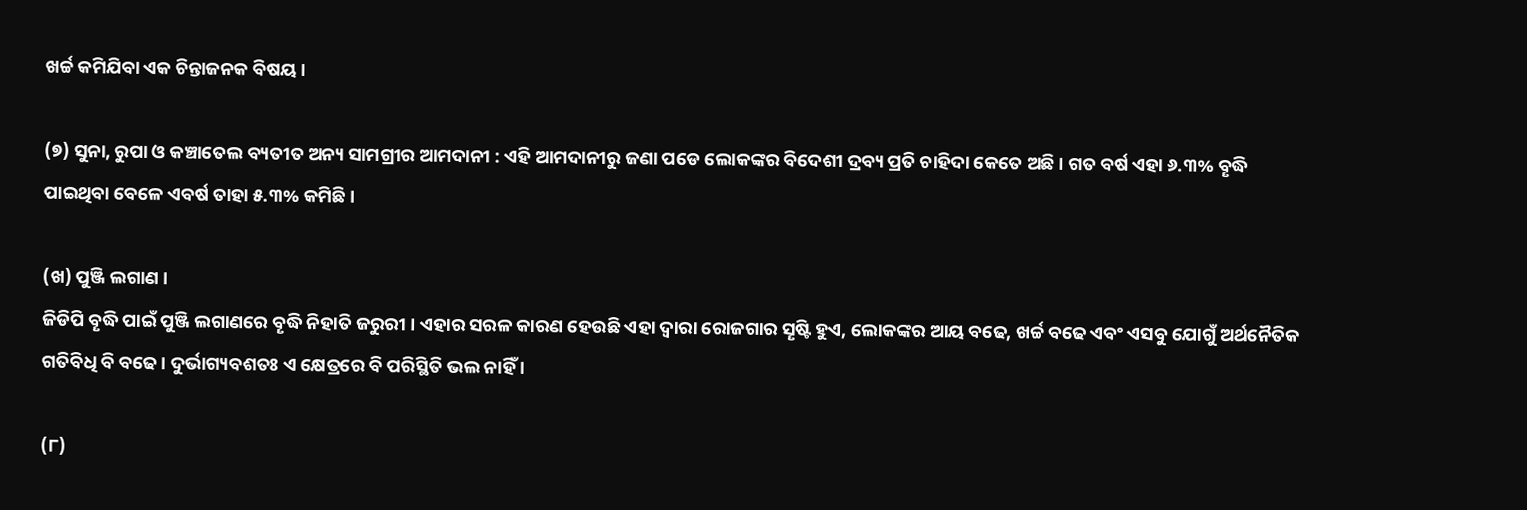ଖର୍ଚ୍ଚ କମିଯିବା ଏକ ଚିନ୍ତାଜନକ ବିଷୟ ।

(୭) ସୁନା, ରୁପା ଓ କଞ୍ଚାତେଲ ବ୍ୟତୀତ ଅନ୍ୟ ସାମଗ୍ରୀର ଆମଦାନୀ : ଏହି ଆମଦାନୀରୁ ଜଣା ପଡେ ଲୋକଙ୍କର ବିଦେଶୀ ଦ୍ରବ୍ୟ ପ୍ରତି ଚାହିଦା କେତେ ଅଛି । ଗତ ବର୍ଷ ଏହା ୬.୩% ବୄଦ୍ଧି ପାଇଥିବା ବେଳେ ଏବର୍ଷ ତାହା ୫.୩% କମିଛି ।

(ଖ) ପୁଞ୍ଜି ଲଗାଣ ।
ଜିଡିପି ବୄଦ୍ଧି ପାଇଁ ପୁଞ୍ଜି ଲଗାଣରେ ବୄଦ୍ଧି ନିହାତି ଜରୁରୀ । ଏହାର ସରଳ କାରଣ ହେଉଛି ଏହା ଦ୍ବାରା ରୋଜଗାର ସୄଷ୍ଟି ହୁଏ, ଲୋକଙ୍କର ଆୟ ବଢେ, ଖର୍ଚ୍ଚ ବଢେ ଏବଂ ଏସବୁ ଯୋଗୁଁ ଅର୍ଥନୈତିକ ଗତିବିଧି ବି ବଢେ । ଦୁର୍ଭାଗ୍ୟବଶତଃ ଏ କ୍ଷେତ୍ରରେ ବି ପରିସ୍ଥିତି ଭଲ ନାହିଁ ।

(୮)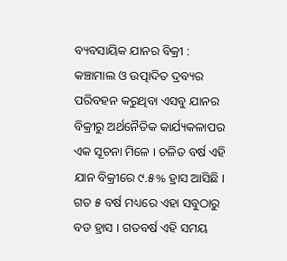ବ୍ୟବସାୟିକ ଯାନର ବିକ୍ରୀ : କଞ୍ଚାମାଲ ଓ ଉତ୍ପାଦିତ ଦ୍ରବ୍ୟର ପରିବହନ କରୁଥିବା ଏସବୁ ଯାନର ବିକ୍ରୀରୁ ଅର୍ଥନୈତିକ କାର୍ଯ୍ୟକଳାପର ଏକ ସୂଚନା ମିଳେ । ଚଳିତ ବର୍ଷ ଏହି ଯାନ ବିକ୍ରୀରେ ୯.୫% ହ୍ରାସ ଆସିଛି । ଗତ ୫ ବର୍ଷ ମଧ୍ୟରେ ଏହା ସବୁଠାରୁ ବଡ ହ୍ରାସ । ଗତବର୍ଷ ଏହି ସମୟ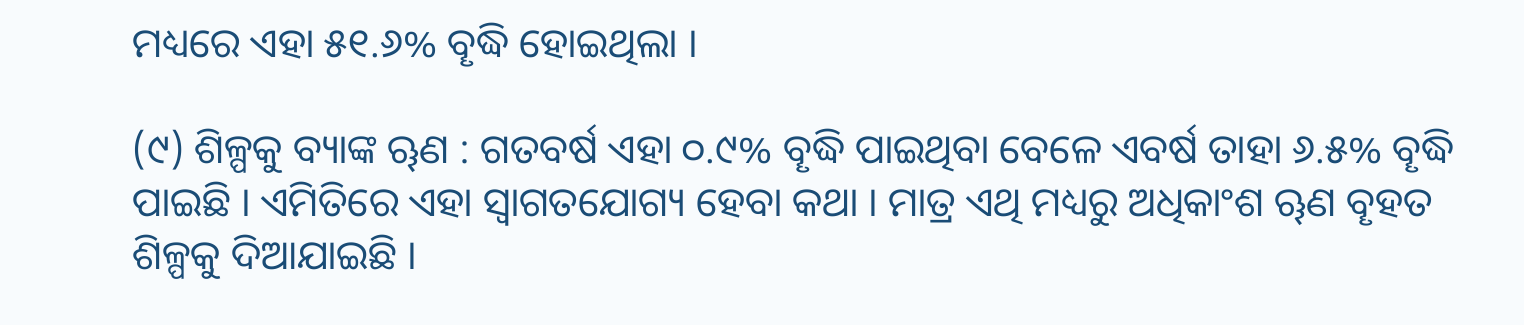ମଧ୍ୟରେ ଏହା ୫୧.୬% ବୄଦ୍ଧି ହୋଇଥିଲା ।

(୯) ଶିଳ୍ପକୁ ବ୍ୟାଙ୍କ ୠଣ : ଗତବର୍ଷ ଏହା ୦.୯% ବୄଦ୍ଧି ପାଇଥିବା ବେଳେ ଏବର୍ଷ ତାହା ୬.୫% ବୄଦ୍ଧି ପାଇଛି । ଏମିତିରେ ଏହା ସ୍ବାଗତଯୋଗ୍ୟ ହେବା କଥା । ମାତ୍ର ଏଥି ମଧ୍ୟରୁ ଅଧିକାଂଶ ୠଣ ବୄହତ ଶିଳ୍ପକୁ ଦିଆଯାଇଛି ।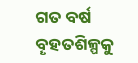ଗତ ବର୍ଷ ବୄହତଶିଳ୍ପକୁ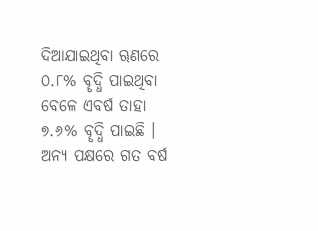ଦିଆଯାଇଥିବା ୠଣରେ ୦.୮% ବୄଦ୍ଧି ପାଇଥିବା ବେଳେ ଏବର୍ଷ ତାହା ୭.୬% ବୄଦ୍ଧି ପାଇଛି । ଅନ୍ୟ ପକ୍ଷରେ ଗତ ବର୍ଷ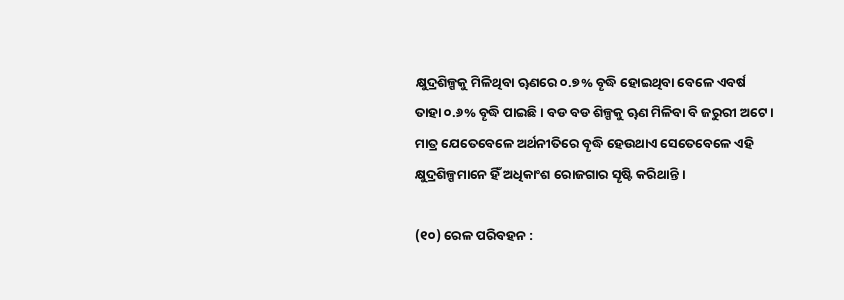କ୍ଷୁଦ୍ରଶିଳ୍ପକୁ ମିଳିଥିବା ୠଣରେ ୦.୭% ବୄଦ୍ଧି ହୋଇଥିବା ବେଳେ ଏବର୍ଷ ତାହା ୦.୬% ବୄଦ୍ଧି ପାଇଛି । ବଡ ବଡ ଶିଳ୍ପକୁ ୠଣ ମିଳିବା ବି ଜରୁରୀ ଅଟେ । ମାତ୍ର ଯେତେବେଳେ ଅର୍ଥନୀତିରେ ବୄଦ୍ଧି ହେଉଥାଏ ସେତେବେଳେ ଏହି କ୍ଷୁଦ୍ରଶିଳ୍ପମାନେ ହିଁ ଅଧିକାଂଶ ରୋଜଗାର ସୄଷ୍ଟି କରିଥାନ୍ତି ।

(୧୦) ରେଳ ପରିବହନ :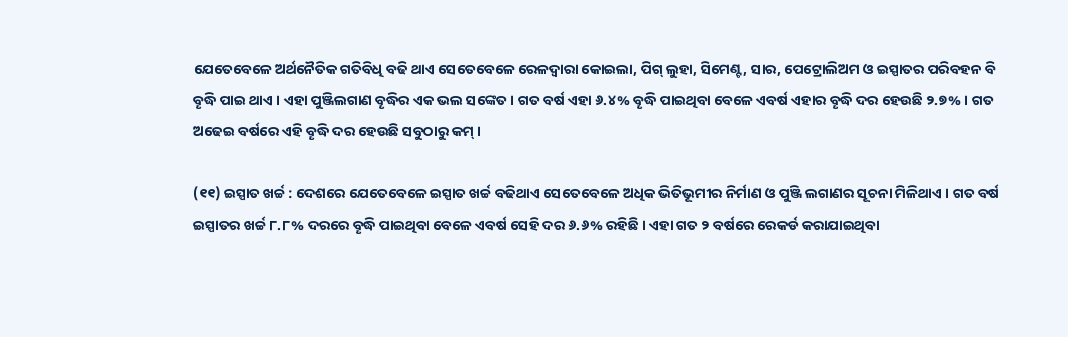ଯେତେବେଳେ ଅର୍ଥନୈତିକ ଗତିବିଧି ବଢି ଥାଏ ସେତେବେଳେ ରେଳଦ୍ବାରା କୋଇଲା, ପିଗ୍ ଲୁହା, ସିମେଣ୍ଟ, ସାର, ପେଟ୍ରୋଲିଅମ ଓ ଇସ୍ପାତର ପରିବହନ ବି ବୄଦ୍ଧି ପାଇ ଥାଏ । ଏହା ପୁଞ୍ଜିଲଗାଣ ବୄଦ୍ଧିର ଏକ ଭଲ ସଙ୍କେତ । ଗତ ବର୍ଷ ଏହା ୬.୪% ବୄଦ୍ଧି ପାଇଥିବା ବେଳେ ଏବର୍ଷ ଏହାର ବୄଦ୍ଧି ଦର ହେଉଛି ୨.୭% । ଗତ ଅଢେଇ ବର୍ଷରେ ଏହି ବୄଦ୍ଧି ଦର ହେଉଛି ସବୁଠାରୁ କମ୍ ।

(୧୧) ଇସ୍ପାତ ଖର୍ଚ୍ଚ : ଦେଶରେ ଯେତେବେଳେ ଇସ୍ପାତ ଖର୍ଚ୍ଚ ବଢିଥାଏ ସେତେବେଳେ ଅଧିକ ଭିତିଭୂମୀର ନିର୍ମାଣ ଓ ପୁଞ୍ଜି ଲଗାଣର ସୂଚନା ମିଳିଥାଏ । ଗତ ବର୍ଷ ଇସ୍ପାତର ଖର୍ଚ୍ଚ ୮.୮% ଦରରେ ବୄଦ୍ଧି ପାଇଥିବା ବେଳେ ଏବର୍ଷ ସେହି ଦର ୬.୬% ରହିଛି । ଏହା ଗତ ୨ ବର୍ଷରେ ରେକର୍ଡ କରାଯାଇଥିବା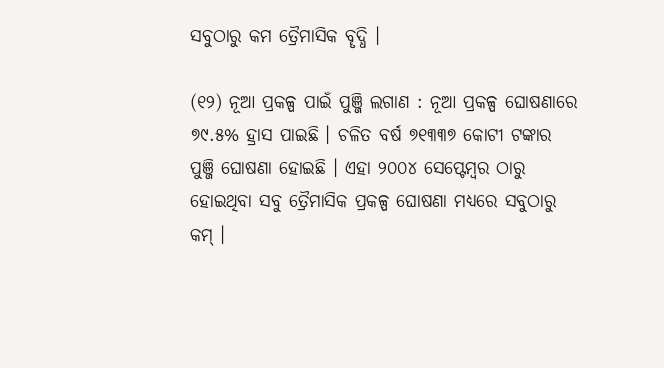ସବୁଠାରୁ କମ ତ୍ରୈମାସିକ ବୄଦ୍ଧି ।

(୧୨) ନୂଆ ପ୍ରକଳ୍ପ ପାଇଁ ପୁଞ୍ଜି ଲଗାଣ : ନୂଆ ପ୍ରକଳ୍ପ ଘୋଷଣାରେ ୭୯.୫% ହ୍ରାସ ପାଇଛି । ଚଳିତ ବର୍ଷ ୭୧୩୩୭ କୋଟୀ ଟଙ୍କାର ପୁଞ୍ଜି ଘୋଷଣା ହୋଇଛି । ଏହା ୨୦୦୪ ସେପ୍ଟେମ୍ବର ଠାରୁ ହୋଇଥିବା ସବୁ ତ୍ରୈମାସିକ ପ୍ରକଳ୍ପ ଘୋଷଣା ମଧ୍ୟରେ ସବୁଠାରୁ କମ୍ ।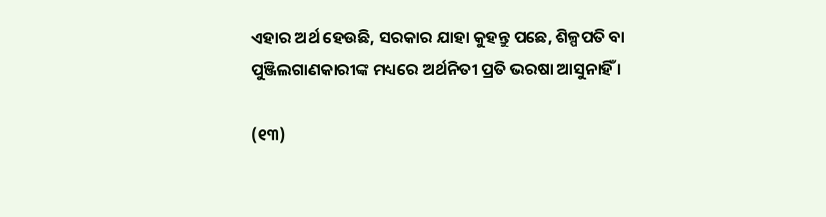ଏହାର ଅର୍ଥ ହେଉଛି, ସରକାର ଯାହା କୁହନ୍ତୁ ପଛେ, ଶିଳ୍ପପତି ବା ପୁଞ୍ଜିଲଗାଣକାରୀଙ୍କ ମଧ୍ୟରେ ଅର୍ଥନିତୀ ପ୍ରତି ଭରଷା ଆସୁନାହିଁ ।

(୧୩)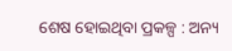ଶେଷ ହୋଇଥିବା ପ୍ରକଳ୍ପ : ଅନ୍ୟ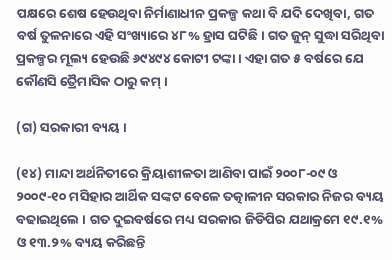ପକ୍ଷରେ ଶେଷ ହେଉଥିବା ନିର୍ମାଣାଧୀନ ପ୍ରକଳ୍ପ କଥା ବି ଯଦି ଦେଖିବା, ଗତ ବର୍ଷ ତୁଳନାରେ ଏହି ସଂଖ୍ୟାରେ ୪୮% ହ୍ରାସ ଘଟିଛି । ଗତ ଜୁନ୍ ସୁଦ୍ଧା ସରିଥିବା ପ୍ରକଳ୍ପର ମୂଲ୍ୟ ହେଉଛି ୬୯୪୯୪ କୋଟୀ ଟଙ୍କା । ଏହା ଗତ ୫ ବର୍ଷରେ ଯେ କୌଣସି ତ୍ରୈମାସିକ ଠାରୁ କମ୍ ।

(ଗ) ସରକାରୀ ବ୍ୟୟ ।

(୧୪) ମାନ୍ଦା ଅର୍ଥନିତୀରେ କ୍ରିୟାଶୀଳତା ଆଣିବା ପାଇଁ ୨୦୦୮-୦୯ ଓ ୨୦୦୯-୧୦ ମସିହାର ଆର୍ଥିକ ସଙ୍କଟ ବେଳେ ତତ୍କାଳୀନ ସରକାର ନିଜର ବ୍ୟୟ ବଢାଇଥିଲେ । ଗତ ଦୁଇବର୍ଷରେ ମଧ୍ୟ ସରକାର ଜିଡିପିର ଯଥାକ୍ରମେ ୧୯.୧% ଓ ୧୩.୨% ବ୍ୟୟ କରିଛନ୍ତି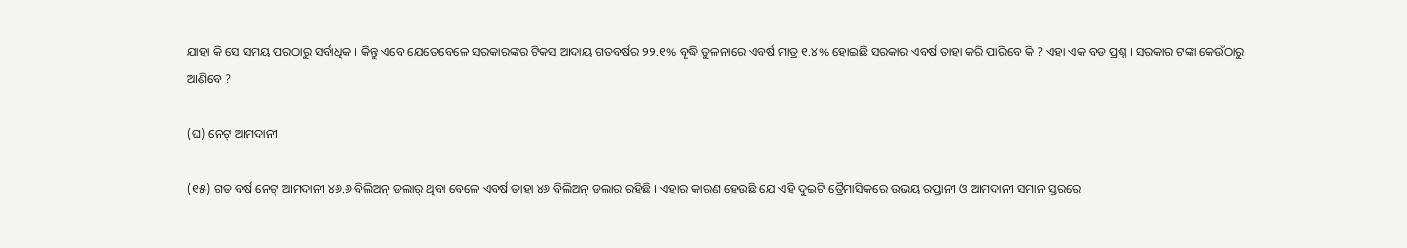ଯାହା କି ସେ ସମୟ ପରଠାରୁ ସର୍ବାଧିକ । କିନ୍ତୁ ଏବେ ଯେତେବେଳେ ସରକାରଙ୍କର ଟିକସ ଆଦାୟ ଗତବର୍ଷର ୨୨.୧% ବୄଦ୍ଧି ତୁଳନାରେ ଏବର୍ଷ ମାତ୍ର ୧.୪% ହୋଇଛି ସରକାର ଏବର୍ଷ ତାହା କରି ପାରିବେ କି ? ଏହା ଏକ ବଡ ପ୍ରଶ୍ନ । ସରକାର ଟଙ୍କା କେଉଁଠାରୁ ଆଣିବେ ?

(ଘ) ନେଟ୍ ଆମଦାନୀ

(୧୫) ଗତ ବର୍ଷ ନେଟ୍ ଆମଦାନୀ ୪୬.୬ ବିଲିଅନ୍ ଡଲାର୍ ଥିବା ବେଳେ ଏବର୍ଷ ତାହା ୪୬ ବିଲିଅନ୍ ଡଲାର ରହିଛି । ଏହାର କାରଣ ହେଉଛି ଯେ ଏହି ଦୁଇଟି ତ୍ରୈମାସିକରେ ଉଭୟ ରପ୍ତାନୀ ଓ ଆମଦାନୀ ସମାନ ସ୍ତରରେ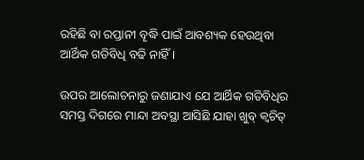ରହିଛି ବା ରପ୍ତାନୀ ବୄଦ୍ଧି ପାଇଁ ଆବଶ୍ୟକ ହେଉଥିବା ଆର୍ଥିକ ଗତିବିଧି ବଢି ନାହିଁ ।

ଉପର ଆଲୋଚନାରୁ ଜଣାଯାଏ ଯେ ଆର୍ଥିକ ଗତିବିଧିର ସମସ୍ତ ଦିଗରେ ମାନ୍ଦା ଅବସ୍ଥା ଆସିଛି ଯାହା ଖୁବ୍ କ୍ବଚିତ୍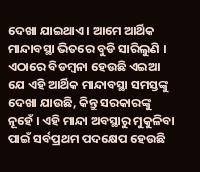ଦେଖା ଯାଇଥାଏ । ଆମେ ଆର୍ଥିକ ମାନ୍ଦାବସ୍ଥା ଭିତରେ ବୁଡି ସାରିଲୁଣି । ଏଠାରେ ବିଡମ୍ବନା ହେଉଛି ଏଇଆ ଯେ ଏହି ଆର୍ଥିକ ମାନ୍ଦାବସ୍ଥା ସମସ୍ତଙ୍କୁ ଦେଖା ଯାଉଛି, କିନ୍ତୁ ସରକାରଙ୍କୁ ନୂହେଁ । ଏହି ମାନ୍ଦା ଅବସ୍ଥାରୁ ମୁକୁଳିବା ପାଇଁ ସର୍ବପ୍ରଥମ ପଦକ୍ଷେପ ହେଉଛି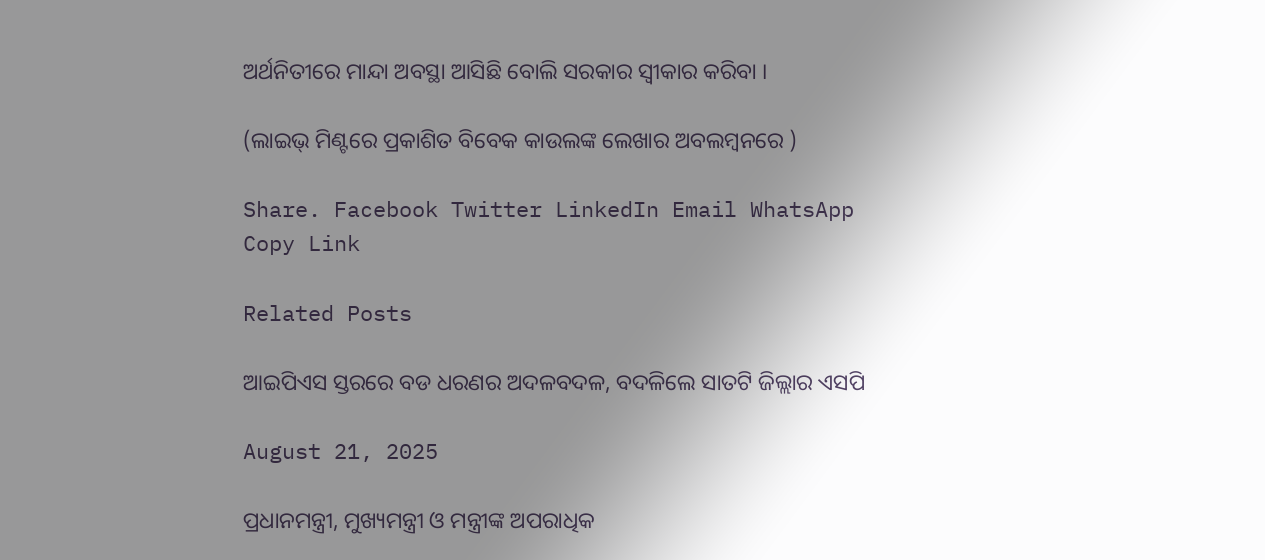ଅର୍ଥନିତୀରେ ମାନ୍ଦା ଅବସ୍ଥା ଆସିଛି ବୋଲି ସରକାର ସ୍ବୀକାର କରିବା ।

(ଲାଇଭ୍ ମିଣ୍ଟରେ ପ୍ରକାଶିତ ବିବେକ କାଉଲଙ୍କ ଲେଖାର ଅବଲମ୍ବନରେ )

Share. Facebook Twitter LinkedIn Email WhatsApp Copy Link

Related Posts

ଆଇପିଏସ ସ୍ତରରେ ବଡ ଧରଣର ଅଦଳବଦଳ, ବଦଳିଲେ ସାତଟି ଜିଲ୍ଲାର ଏସପି

August 21, 2025

ପ୍ରଧାନମନ୍ତ୍ରୀ, ମୁଖ୍ୟମନ୍ତ୍ରୀ ଓ ମନ୍ତ୍ରୀଙ୍କ ଅପରାଧିକ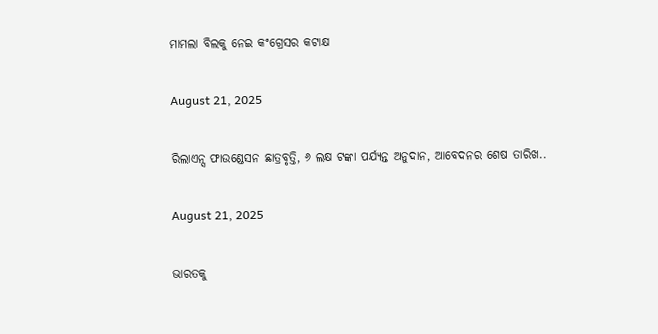ମାମଲା ବିଲକୁ ନେଇ କଂଗ୍ରେସର କଟାକ୍ଷ

August 21, 2025

ରିଲାଏନ୍ସ ଫାଉଣ୍ଡେସନ ଛାତ୍ରବୃତ୍ତି, ୬ ଲକ୍ଷ ଟଙ୍କା ପର୍ଯ୍ୟନ୍ତ ଅନୁଦାନ, ଆବେଦନର ଶେଷ ତାରିଖ..

August 21, 2025

ଭାରତକୁ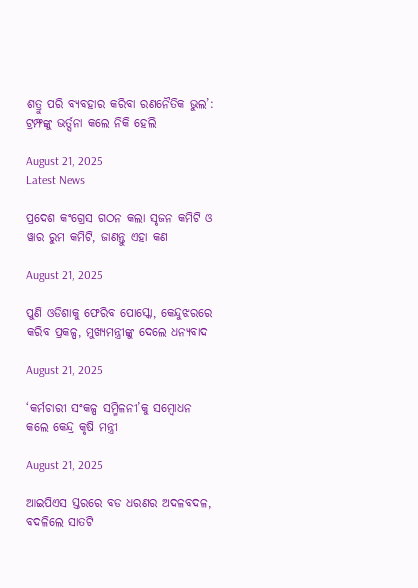ଶତ୍ରୁ ପରି ବ୍ୟବହାର କରିବା ରଣନୈତିକ ଭୁଲ’: ଟ୍ରମ୍ଫଙ୍କୁ ଭର୍ତ୍ସନା କଲେ ନିକି ହେଲି

August 21, 2025
Latest News

ପ୍ରଦେଶ କଂଗ୍ରେସ ଗଠନ କଲା ସୃଜନ କମିଟି ଓ ୱାର ରୁମ କମିଟି, ଜାଣନ୍ତୁ ଏହା କଣ

August 21, 2025

ପୁଣି ଓଡିଶାକୁ ଫେରିବ ପୋସ୍କୋ, କେନ୍ଦୁଝରରେ କରିବ ପ୍ରକଳ୍ପ, ମୁଖ୍ୟମନ୍ତ୍ରୀଙ୍କୁ ଦେଲେ ଧନ୍ୟବାଦ

August 21, 2025

‘କର୍ମଚାରୀ ସଂକଳ୍ପ ସମ୍ମିଳନୀ’କୁ ସମ୍ବୋଧନ କଲେ କେନ୍ଦ୍ର କୃଷି ମନ୍ତ୍ରୀ

August 21, 2025

ଆଇପିଏସ ସ୍ତରରେ ବଡ ଧରଣର ଅଦଳବଦଳ, ବଦଳିଲେ ସାତଟି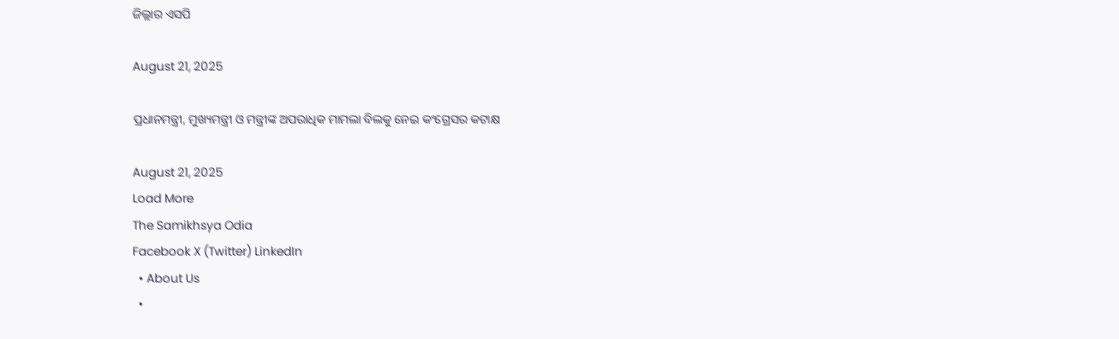ଜିଲ୍ଲାର ଏସପି

August 21, 2025

ପ୍ରଧାନମନ୍ତ୍ରୀ, ମୁଖ୍ୟମନ୍ତ୍ରୀ ଓ ମନ୍ତ୍ରୀଙ୍କ ଅପରାଧିକ ମାମଲା ବିଲକୁ ନେଇ କଂଗ୍ରେସର କଟାକ୍ଷ

August 21, 2025
Load More
The Samikhsya Odia
Facebook X (Twitter) LinkedIn
  • About Us
  •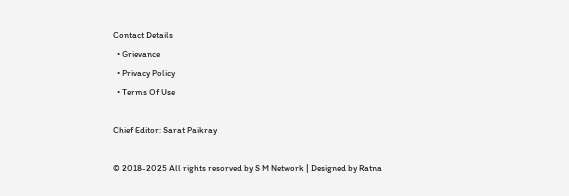Contact Details
  • Grievance
  • Privacy Policy
  • Terms Of Use

Chief Editor: Sarat Paikray

© 2018-2025 All rights resorved by S M Network | Designed by Ratna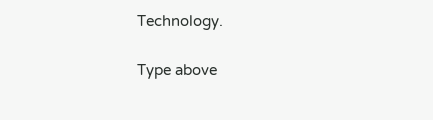Technology.

Type above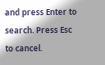and press Enter to search. Press Esc to cancel.